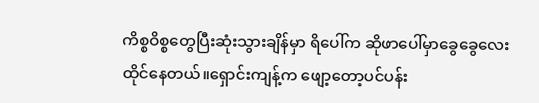ကိစ္စဝိစ္စတွေပြီးဆုံးသွားချိန်မှာ ရိပေါ်က ဆိုဖာပေါ်မှာခွေခွေလေးထိုင်နေတယ်။ရှောင်းကျန့်က ဖျော့တော့ပင်ပန်း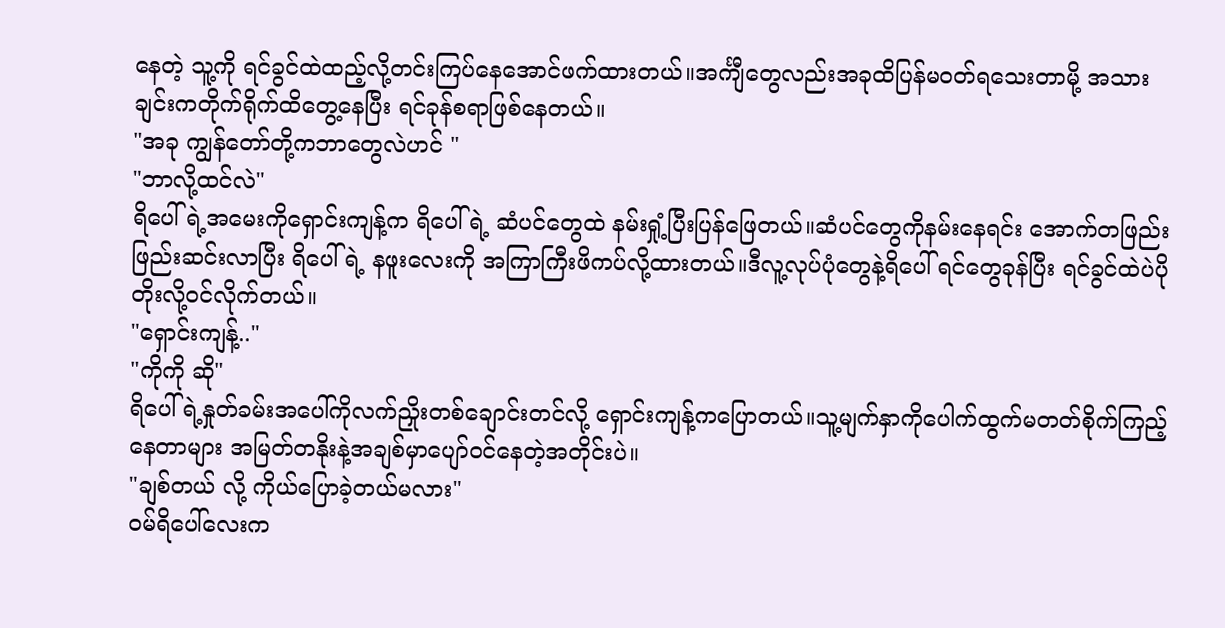နေတဲ့ သူ့ကို ရင်ခွင်ထဲထည့်လို့တင်းကြပ်နေအောင်ဖက်ထားတယ်။အင်္ကျီတွေလည်းအခုထိပြန်မဝတ်ရသေးတာမို့ အသားချင်းကတိုက်ရိုက်ထိတွေ့နေပြီး ရင်ခုန်စရာဖြစ်နေတယ်။
"အခု ကျွန်တော်တို့ကဘာတွေလဲဟင် "
"ဘာလို့ထင်လဲ"
ရိပေါ်ရဲ့အမေးကိုရှောင်းကျန့်က ရိပေါ်ရဲ့ ဆံပင်တွေထဲ နမ်းရှုံ့ပြီးပြန်ဖြေတယ်။ဆံပင်တွေကိုနမ်းနေရင်း အောက်တဖြည်းဖြည်းဆင်းလာပြီး ရိပေါ်ရဲ့ နဖူးလေးကို အကြာကြီးဖိကပ်လို့ထားတယ်။ဒီလူ့လုပ်ပုံတွေနဲ့ရိပေါ် ရင်တွေခုန်ပြီး ရင်ခွင်ထဲပဲပိုတိုးလို့ဝင်လိုက်တယ်။
"ရှောင်းကျန့်.."
"ကိုကို ဆို"
ရိပေါ်ရဲ့နှုတ်ခမ်းအပေါ်ကိုလက်ညှိုးတစ်ချောင်းတင်လို့ ရှောင်းကျန့်ကပြောတယ်။သူ့မျက်နှာကိုပေါက်ထွက်မတတ်စိုက်ကြည့်နေတာများ အမြတ်တနိုးနဲ့အချစ်မှာပျော်ဝင်နေတဲ့အတိုင်းပဲ။
"ချစ်တယ် လို့ ကိုယ်ပြောခဲ့တယ်မလား"
ဝမ်ရိပေါ်လေးက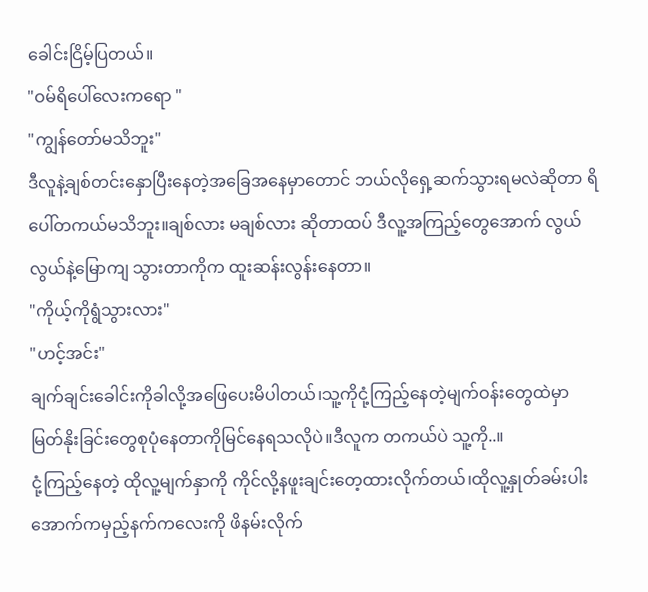ခေါင်းငြိမ့်ပြတယ်။
"ဝမ်ရိပေါ်လေးကရော "
"ကျွန်တော်မသိဘူး"
ဒီလူနဲ့ချစ်တင်းနှောပြီးနေတဲ့အခြေအနေမှာတောင် ဘယ်လိုရှေ့ဆက်သွားရမလဲဆိုတာ ရိပေါ်တကယ်မသိဘူး။ချစ်လား မချစ်လား ဆိုတာထပ် ဒီလူ့အကြည့်တွေအောက် လွယ်လွယ်နဲ့မြောကျ သွားတာကိုက ထူးဆန်းလွန်းနေတာ။
"ကိုယ့်ကိုရွံသွားလား"
"ဟင့်အင်း"
ချက်ချင်းခေါင်းကိုခါလို့အဖြေပေးမိပါတယ်၊သူ့ကိုငုံ့ကြည့်နေတဲ့မျက်ဝန်းတွေထဲမှာ မြတ်နိုးခြင်းတွေစုပုံနေတာကိုမြင်နေရသလိုပဲ။ဒီလူက တကယ်ပဲ သူ့ကို..။
ငုံ့ကြည့်နေတဲ့ ထိုလူ့မျက်နှာကို ကိုင်လို့နဖူးချင်းတေ့ထားလိုက်တယ်၊ထိုလူ့နှုတ်ခမ်းပါးအောက်ကမှည့်နက်ကလေးကို ဖိနမ်းလိုက်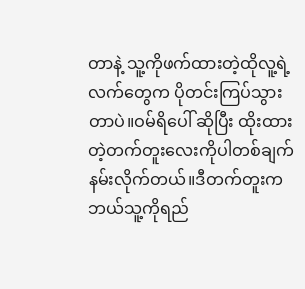တာနဲ့ သူ့ကိုဖက်ထားတဲ့ထိုလူ့ရဲ့လက်တွေက ပိုတင်းကြပ်သွားတာပဲ။ဝမ်ရိပေါ် ဆိုပြီး ထိုးထားတဲ့တက်တူးလေးကိုပါတစ်ချက်နမ်းလိုက်တယ်။ဒီတက်တူးကဘယ်သူ့ကိုရည်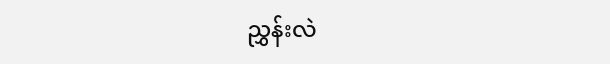ညွှန်းလဲ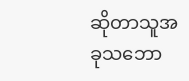ဆိုတာသူအခုသဘော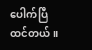ပေါက်ပြီထင်တယ်။